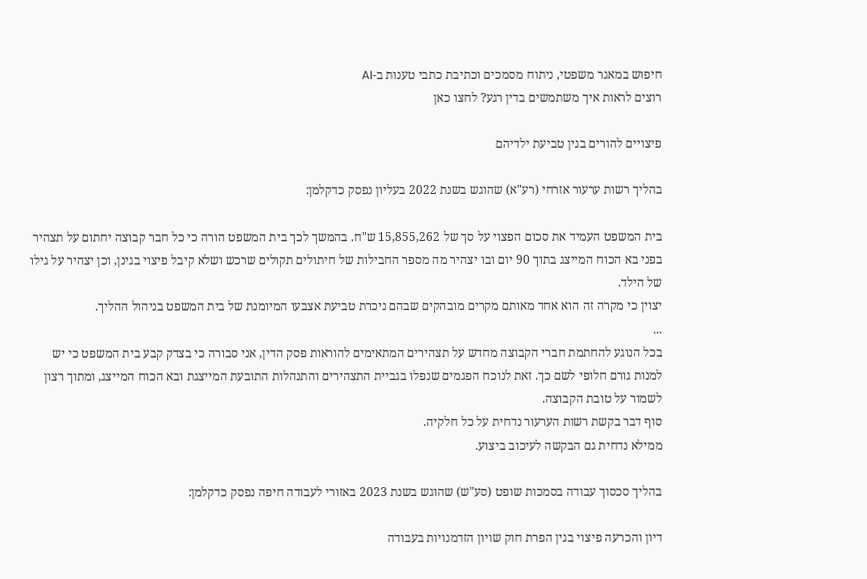חיפוש במאגר משפטי, ניתוח מסמכים וכתיבת כתבי טענות ב-AI
רוצים לראות איך משתמשים בדין רגע? לחצו כאן

פיצויים להורים בגין טביעת ילדיהם

בהליך רשות ערעור אזרחי (רע"א) שהוגש בשנת 2022 בעליון נפסק כדקלמן:

בית המשפט העמיד את סכום הפצוי על סך של 15,855,262 ש"ח. בהמשך לכך בית המשפט הורה כי כל חבר קבוצה יחתום על תצהיר בפני בא הכוח המייצג בתוך 90 יום ובו יצהיר מה מספר החבילות של חיתולים תקולים שרכש ושלא קיבל פיצוי בגינן, וכן יצהיר על גילו של הילד.
יצוין כי מקרה זה הוא אחד מאותם מקרים מובהקים שבהם ניכרת טביעת אצבעו המיומנת של בית המשפט בניהול ההליך.
...
בכל הנוגע להחתמת חברי הקבוצה מחדש על תצהירים המתאימים להוראות פסק הדין, אני סבורה כי בצדק קבע בית המשפט כי יש למנות גורם חלופי לשם כך. זאת לנוכח הפגמים שנפלו בגביית התצהירים והתנהלות התובעת המייצגת ובא הכוח המייצג, ומתוך רצון לשמור על טובת הקבוצה.
סוף דבר בקשת רשות הערעור נדחית על כל חלקיה.
ממילא נדחית גם הבקשה לעיכוב ביצוע.

בהליך סכסוך עבודה בסמכות שופט (סע"ש) שהוגש בשנת 2023 באזורי לעבודה חיפה נפסק כדקלמן:

דיון והכרעה פיצוי בגין הפרת חוק שויון הזדמנויות בעבודה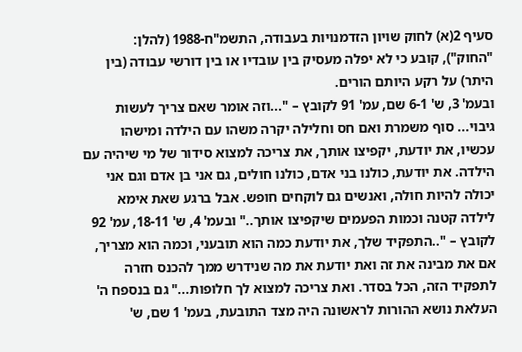סעיף 2(א) לחוק שויון הזדמנויות בעבודה, התשמ"ח-1988 (להלן: "החוק"), קובע כי לא יפלה מעסיק בין עובדיו או בין דורשי עבודה (בין היתר) על רקע היותם הורים.
ובעמ' 3, ש' 6-1 שם, עמ' 91 לקובץ – "...וזה אומר שאם צריך לעשות גיבוי... סוף משמרת ואם חס וחלילה יקרה משהו עם הילדה ומישהו עכשיו, את יודעת, יקפיצו אותך, את צריכה למצוא סידור של מי שיהיה עם הילדה. את יודעת, כולנו בני אדם, כולנו חולים, גם אני בן אדם וגם אני יכולה להיות חולה, ואנשים גם לוקחים חופש. אבל ברגע שאת אימא לילדה קטנה וכמות הפעמים שיקפיצו אותך.." ובעמ' 4, ש' 18-11, עמ' 92 לקובץ – "..התפקיד שלך, את יודעת כמה הוא תובעני, וכמה הוא מצריך, אם את מבינה את זה ואת יודעת את מה שנידרש ממך להכנס חזרה לתפקיד הזה, הכל בסדר. ואת צריכה למצוא לך חלופות..." גם בנספח ה' העלאת נושא ההורות לראשונה היה מצד התובעת, בעמ' 1 שם, ש'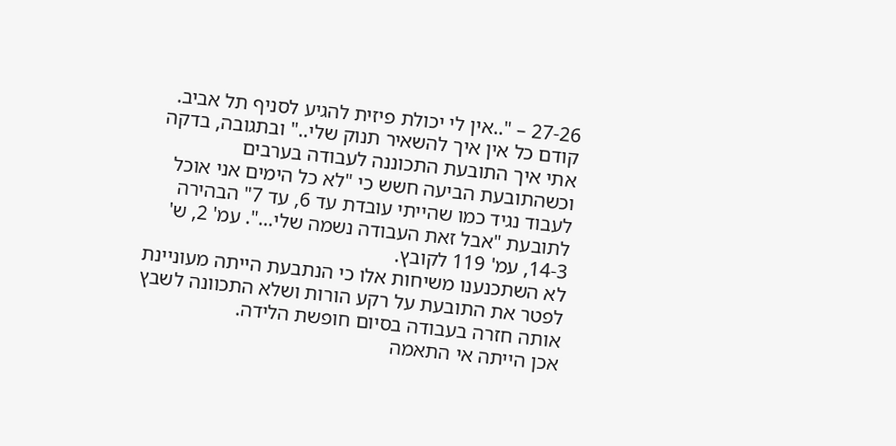27-26 – "..אין לי יכולת פיזית להגיע לסניף תל אביב. קודם כל אין איך להשאיר תנוק שלי.." ובתגובה, בדקה אתי איך התובעת התכוננה לעבודה בערבים וכשהתובעת הביעה חשש כי "לא כל הימים אני אוכל לעבוד נגיד כמו שהייתי עובדת עד 6, עד 7" הבהירה לתובעת "אבל זאת העבודה נשמה שלי...". עמ' 2, ש' 14-3, עמ' 119 לקובץ.
לא השתכנענו משיחות אלו כי הנתבעת הייתה מעוניינת לפטר את התובעת על רקע הורות ושלא התכוונה לשבץ אותה חזרה בעבודה בסיום חופשת הלידה.
אכן הייתה אי התאמה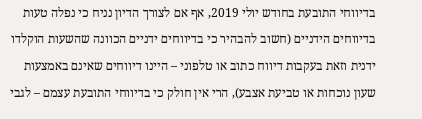בדיווחי התובעת בחודש יולי 2019, אף אם לצורך הדיון נניח כי נפלה טעות בדיווחים הידניים (חשוב להבהיר כי בדיווחים ידניים הכוונה שהשעות הוקלדו ידנית וזאת בעקבות דיווח כתוב או טלפוני – היינו דיווחים שאינם באמצעות שעון נוכחות או טביעת אצבע), הרי אין חולק כי בדיווחי התובעת עצמם – לגבי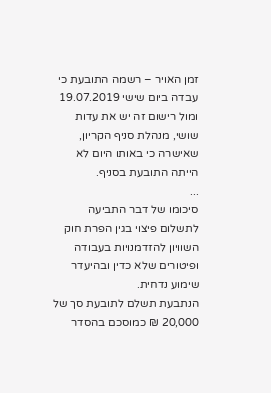זמן האויר – רשמה התובעת כי עבדה ביום שישי 19.07.2019 ומול רישום זה יש את עדות שושי, מנהלת סניף הקריון, שאישרה כי באותו היום לא הייתה התובעת בסניף.
...
סיכומו של דבר התביעה לתשלום פיצוי בגין הפרת חוק השוויון להזדמנויות בעבודה ופיטורים שלא כדין ובהיעדר שימוע נדחית.
הנתבעת תשלם לתובעת סך של 20,000 ₪ כמוסכם בהסדר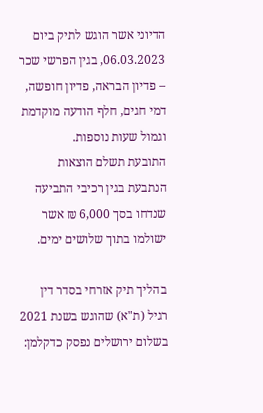הדיוני אשר הוגש לתיק ביום 06.03.2023, בגין הפרשי שכר – פדיון הבראה, פדיון חופשה, דמי חגים, חלף הודעה מוקדמת וגמול שעות נוספות.
התובעת תשלם הוצאות הנתבעת בגין רכיבי התביעה שנדחו בסך 6,000 ₪ אשר ישולמו בתוך שלושים ימים.

בהליך תיק אזרחי בסדר דין רגיל (ת"א) שהוגש בשנת 2021 בשלום ירושלים נפסק כדקלמן: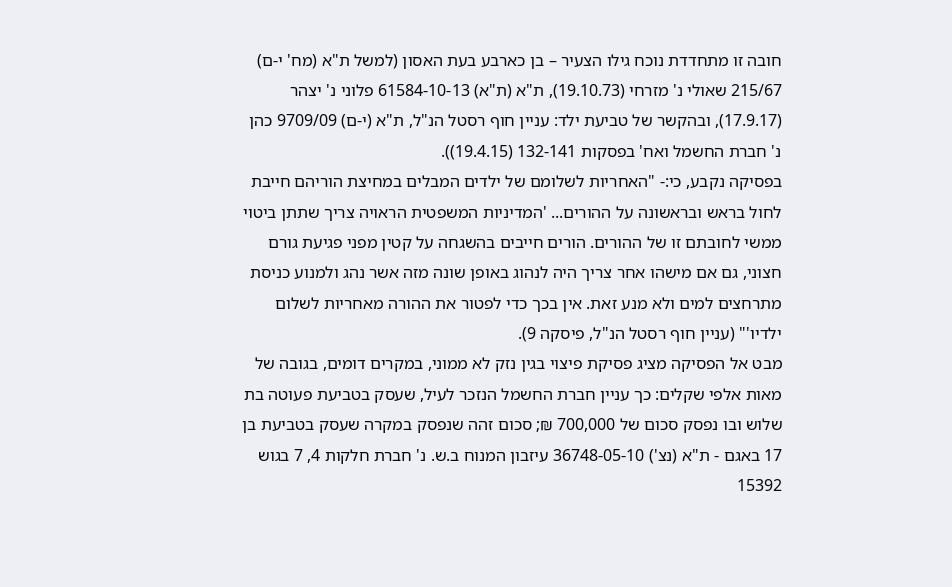חובה זו מתחדדת נוכח גילו הצעיר – בן כארבע בעת האסון (למשל ת"א (מח' י-ם) 215/67 שאולי נ' מזרחי (19.10.73), ת"א (ת"א) 61584-10-13 פלוני נ' יצהר (17.9.17), ובהקשר של טביעת ילד: עניין חוף רסטל הנ"ל, ת"א (י-ם) 9709/09 כהן נ' חברת החשמל ואח' בפסקות 132-141 (19.4.15)).
בפסיקה נקבע, כי:- "האחריות לשלומם של ילדים המבלים במחיצת הוריהם חייבת לחול בראש ובראשונה על ההורים... 'המדיניות המשפטית הראויה צריך שתתן ביטוי ממשי לחובתם זו של ההורים. הורים חייבים בהשגחה על קטין מפני פגיעת גורם חצוני, גם אם מישהו אחר צריך היה לנהוג באופן שונה מזה אשר נהג ולמנוע כניסת מתרחצים למים ולא מנע זאת. אין בכך כדי לפטור את ההורה מאחריות לשלום ילדיו'" (עניין חוף רסטל הנ"ל, פיסקה 9).
מבט אל הפסיקה מציג פסיקת פיצוי בגין נזק לא ממוני, במקרים דומים, בגובה של מאות אלפי שקלים: כך עניין חברת החשמל הנזכר לעיל, שעסק בטביעת פעוטה בת שלוש ובו נפסק סכום של 700,000 ₪; סכום זהה שנפסק במקרה שעסק בטביעת בן 17 באגם - ת"א (נצ') 36748-05-10 עיזבון המנוח ב.ש. נ' חברת חלקות 4, 7 בגוש 15392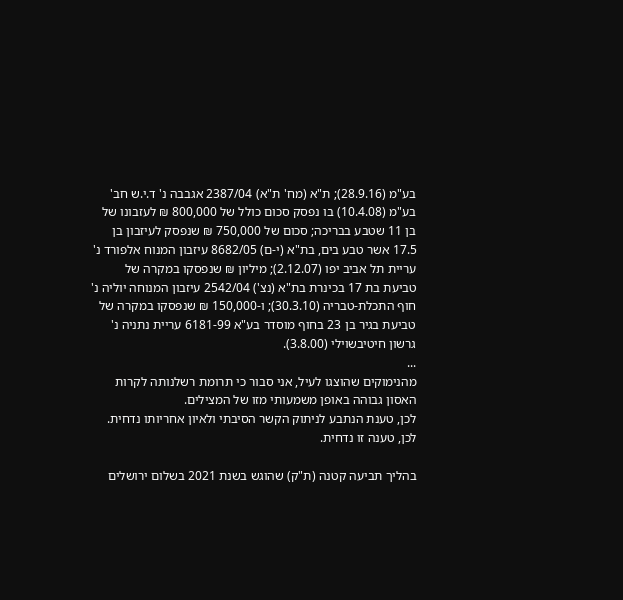בע"מ (28.9.16); ת"א (מח' ת"א) 2387/04 אגבבה נ' ד.י.ש חב' בע"מ (10.4.08) בו נפסק סכום כולל של 800,000 ₪ לעזבונו של בן 11 שטבע בבריכה; סכום של 750,000 ₪ שנפסק לעיזבון בן 17.5 אשר טבע בים, בת"א (י-ם) 8682/05 עיזבון המנוח אלפורד נ' עריית תל אביב יפו (2.12.07); מיליון ₪ שנפסקו במקרה של טביעת בת 17 בכינרת בת"א (נצ') 2542/04 עיזבון המנוחה יוליה נ' חוף התכלת-טבריה (30.3.10); ו-150,000 ₪ שנפסקו במקרה של טביעת בגיר בן 23 בחוף מוסדר בע"א 6181-99 עריית נתניה נ' גרשון חיטיבשוילי (3.8.00).
...
מהנימוקים שהוצגו לעיל, אני סבור כי תרומת רשלנותה לקרות האסון גבוהה באופן משמעותי מזו של המצילים.
לכן, טענת הנתבע לניתוק הקשר הסיבתי ולאיון אחריותו נדחית.
לכן, טענה זו נדחית.

בהליך תביעה קטנה (ת"ק) שהוגש בשנת 2021 בשלום ירושלים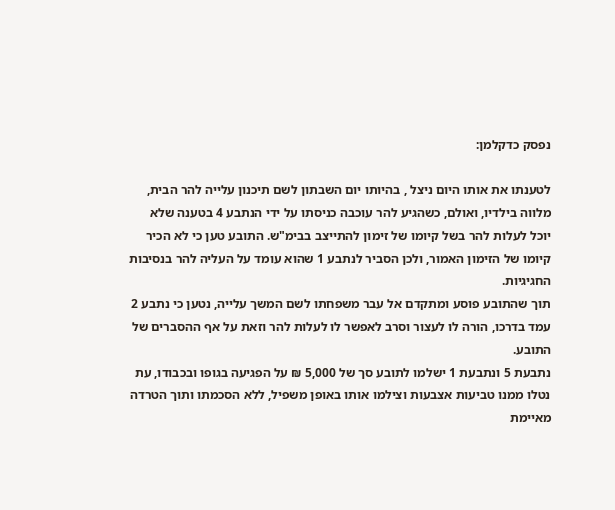נפסק כדקלמן:

לטענתו את אותו היום ניצל , בהיותו יום השבתון לשם תיכנון עלייה להר הבית, מלווה בילדיו, ואולם, כשהגיע להר עוכבה כניסתו על ידי הנתבע 4 בטענה שלא יוכל לעלות להר בשל קיומו של זימון להתייצב בבימ"ש. התובע טען כי לא הכיר קיומו של הזימון האמור, ולכן הסביר לנתבע 1 שהוא עומד על העליה להר בנסיבות החגיגיות.
תוך שהתובע פוסע ומתקדם אל עבר משפחתו לשם המשך עלייה, נטען כי נתבע 2 עמד בדרכו, הורה לו לעצור וסרב לאפשר לו לעלות להר וזאת על אף ההסברים של התובע.
נתבעת 5 ונתבעת 1 ישלמו לתובע סך של 5,000 ₪ על הפגיעה בגופו ובכבודו, עת נטלו ממנו טביעות אצבעות וצילמו אותו באופן משפיל, ללא הסכמתו ותוך הטרדה מאיימת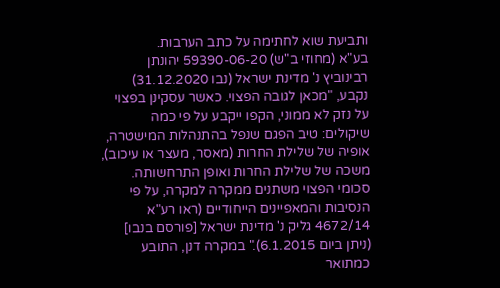ותביעת שוא לחתימה על כתב הערבות.
בע"א (מחוזי ב"ש) 59390-06-20 יהונתן רבינוביץ נ' מדינת ישראל (נבו 31.12.2020) נקבע, "מכאן לגובה הפצוי. כאשר עסקינן בפצוי על נזק לא ממוני, הקפו ייקבע על פי כמה שיקולים: טיב הפגם שנפל בהתנהלות המישטרה, אופיה של שלילת החרות (מאסר, מעצר או עיכוב), משכה של שלילת החרות ואופן התרחשותה. סכומי הפצוי משתנים ממקרה למקרה, על פי הנסיבות והמאפיינים הייחודיים (ראו רע"א 4672/14 גליק נ' מדינת ישראל [פורסם בנבו] (ניתן ביום 6.1.2015)." במקרה דנן, התובע כמתואר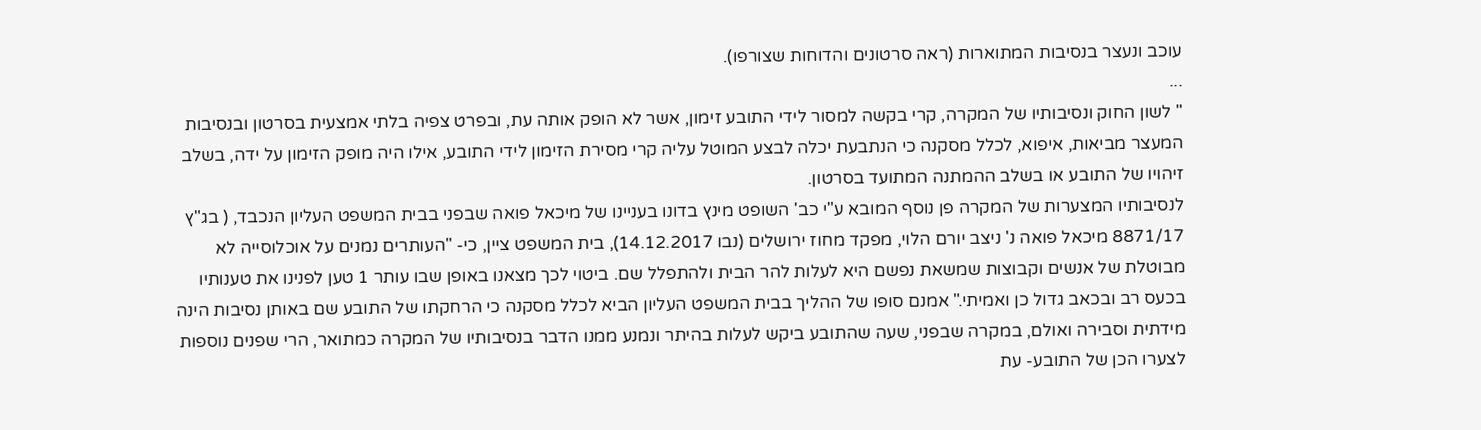עוכב ונעצר בנסיבות המתוארות (ראה סרטונים והדוחות שצורפו).
...
" לשון החוק ונסיבותיו של המקרה, קרי בקשה למסור לידי התובע זימון, אשר לא הופק אותה עת, ובפרט צפיה בלתי אמצעית בסרטון ובנסיבות המעצר מביאות, איפוא, לכלל מסקנה כי הנתבעת יכלה לבצע המוטל עליה קרי מסירת הזימון לידי התובע, אילו היה מופק הזימון על ידה, בשלב זיהויו של התובע או בשלב ההמתנה המתועד בסרטון.
לנסיבותיו המצערות של המקרה פן נוסף המובא ע"י כב' השופט מינץ בדונו בעניינו של מיכאל פואה שבפני בבית המשפט העליון הנכבד, ( בג"ץ 8871/17 מיכאל פואה נ' ניצב יורם הלוי, מפקד מחוז ירושלים (נבו 14.12.2017), בית המשפט ציין, כי- "העותרים נמנים על אוכלוסייה לא מבוטלת של אנשים וקבוצות שמשאת נפשם היא לעלות להר הבית ולהתפלל שם. ביטוי לכך מצאנו באופן שבו עותר 1 טען לפנינו את טענותיו בכעס רב ובכאב גדול כן ואמיתי." אמנם סופו של ההליך בבית המשפט העליון הביא לכלל מסקנה כי הרחקתו של התובע שם באותן נסיבות הינה מידתית וסבירה ואולם, במקרה שבפני, שעה שהתובע ביקש לעלות בהיתר ונמנע ממנו הדבר בנסיבותיו של המקרה כמתואר, הרי שפנים נוספות לצערו הכן של התובע- עת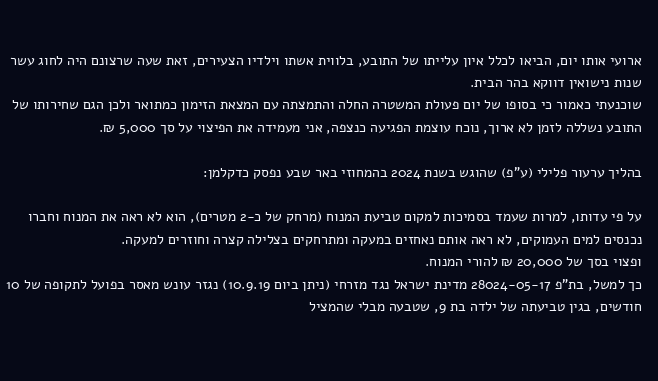ארועי אותו יום, הביאו לכלל איון עלייתו של התובע, בלווית אשתו וילדיו הצעירים, זאת שעה שרצונם היה לחוג עשר שנות נישואין דווקא בהר הבית.
שוכנעתי כאמור כי בסופו של יום פעולת המשטרה החלה והתמצתה עם המצאת הזימון כמתואר ולכן הגם שחירותו של התובע נשללה לזמן לא ארוך, נוכח עוצמת הפגיעה כנצפה, אני מעמידה את הפיצוי על סך 5,000 ₪.

בהליך ערעור פלילי (ע"פ) שהוגש בשנת 2024 בהמחוזי באר שבע נפסק כדקלמן:

על פי עדותו, למרות שעמד בסמיכות למקום טביעת המנוח (מרחק של כ-2 מטרים), הוא לא ראה את המנוח וחברו נכנסים למים העמוקים, לא ראה אותם נאחזים במעקה ומתרחקים בצלילה קצרה וחוזרים למעקה.
ופצוי בסך של 20,000 ₪ להורי המנוח.
כך למשל, בת"פ 28024-05-17 מדינת ישראל נגד מזרחי (ניתן ביום 10.9.19) נגזר עונש מאסר בפועל לתקופה של 10 חודשים, בגין טביעתה של ילדה בת 9, שטבעה מבלי שהמציל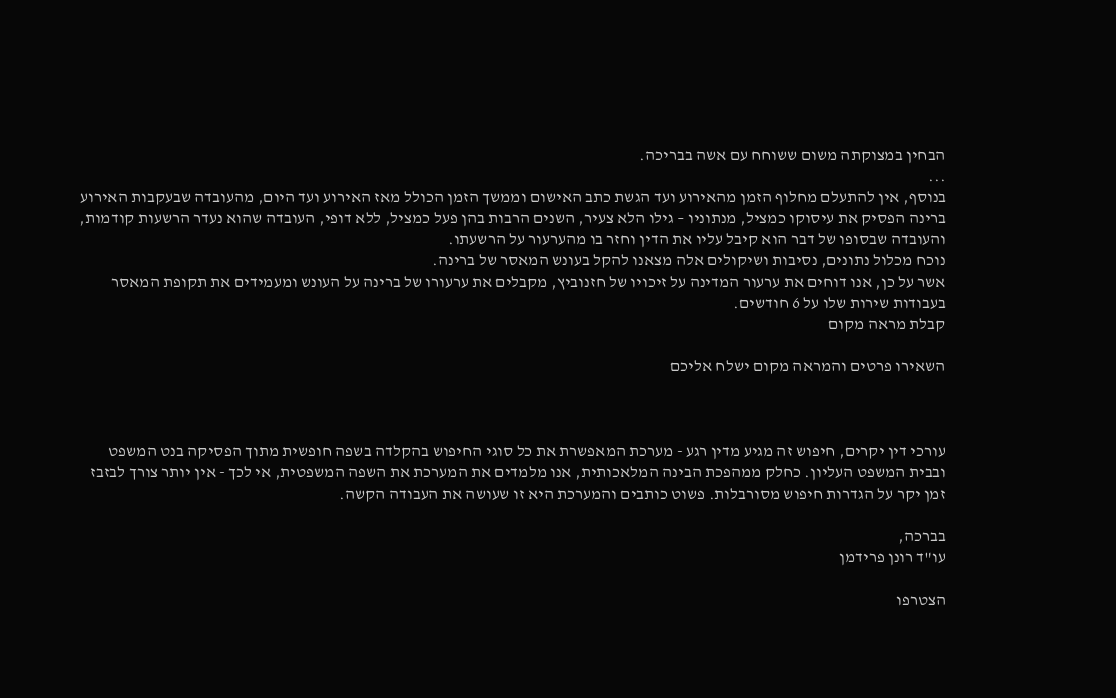הבחין במצוקתה משום ששוחח עם אשה בבריכה.
...
בנוסף, אין להתעלם מחלוף הזמן מהאירוע ועד הגשת כתב האישום וממשך הזמן הכולל מאז האירוע ועד היום, מהעובדה שבעקבות האירוע ברינה הפסיק את עיסוקו כמציל, מנתוניו – גילו הלא צעיר, השנים הרבות בהן פעל כמציל, ללא דופי, העובדה שהוא נעדר הרשעות קודמות, והעובדה שבסופו של דבר הוא קיבל עליו את הדין וחזר בו מהערעור על הרשעתו.
נוכח מכלול נתונים, נסיבות ושיקולים אלה מצאנו להקל בעונש המאסר של ברינה.
אשר על כן, אנו דוחים את ערעור המדינה על זיכויו של חזנוביץ, מקבלים את ערעורו של ברינה על העונש ומעמידים את תקופת המאסר בעבודות שירות שלו על 6 חודשים.
קבלת מראה מקום

השאירו פרטים והמראה מקום ישלח אליכם



עורכי דין יקרים, חיפוש זה מגיע מדין רגע - מערכת המאפשרת את כל סוגי החיפוש בהקלדה בשפה חופשית מתוך הפסיקה בנט המשפט ובבית המשפט העליון. כחלק ממהפכת הבינה המלאכותית, אנו מלמדים את המערכת את השפה המשפטית, אי לכך - אין יותר צורך לבזבז זמן יקר על הגדרות חיפוש מסורבלות. פשוט כותבים והמערכת היא זו שעושה את העבודה הקשה.

בברכה,
עו"ד רונן פרידמן

הצטרפו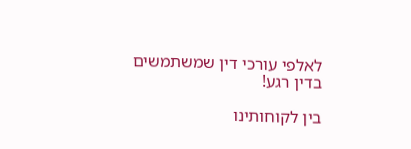לאלפי עורכי דין שמשתמשים בדין רגע!

בין לקוחותינו